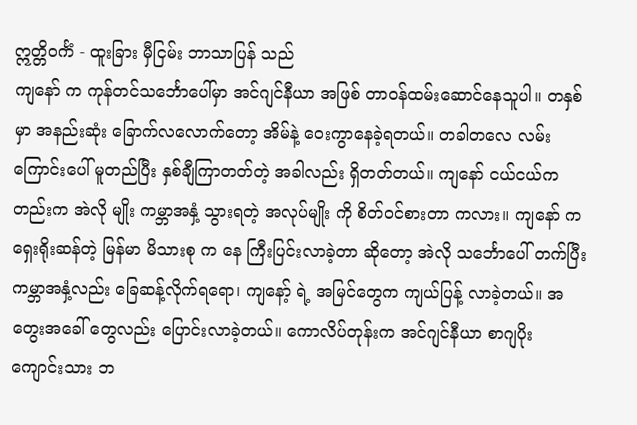ဣတ္တိဝင်္ကံ - ထူးခြား မှီငြမ်း ဘာသာပြန် သည်
ကျနော် က ကုန်တင်သင်္ဘောပေါ်မှာ အင်ဂျင်နီယာ အဖြစ် တာဝန်ထမ်းဆောင်နေသူပါ။ တနှစ်မှာ အနည်းဆုံး ခြောက်လလောက်တော့ အိမ်နဲ့ ဝေးကွာနေခဲ့ရတယ်။ တခါတလေ လမ်းကြောင်းပေါ် မူတည်ပြီး နှစ်ချီကြာတတ်တဲ့ အခါလည်း ရှိတတ်တယ်။ ကျနော် ငယ်ငယ်ကတည်းက အဲလို မျိုး ကမ္ဘာအနှံ့ သွားရတဲ့ အလုပ်မျိုး ကို စိတ်ဝင်စားတာ ကလား။ ကျနော် က ရှေးရိုးဆန်တဲ့ မြန်မာ မိသားစု က နေ ကြီးပြင်းလာခဲ့တာ ဆိုတော့ အဲလို သင်္ဘောပေါ် တက်ပြီး ကမ္ဘာအနှံ့လည်း ခြေဆန့်လိုက်ရရော၊ ကျနော့် ရဲ့ အမြင်တွေက ကျယ်ပြန့် လာခဲ့တယ်။ အတွေးအခေါ် တွေလည်း ပြောင်းလာခဲ့တယ်။ ကောလိပ်တုန်းက အင်ဂျင်နီယာ စာဂျပိုး ကျောင်းသား ဘ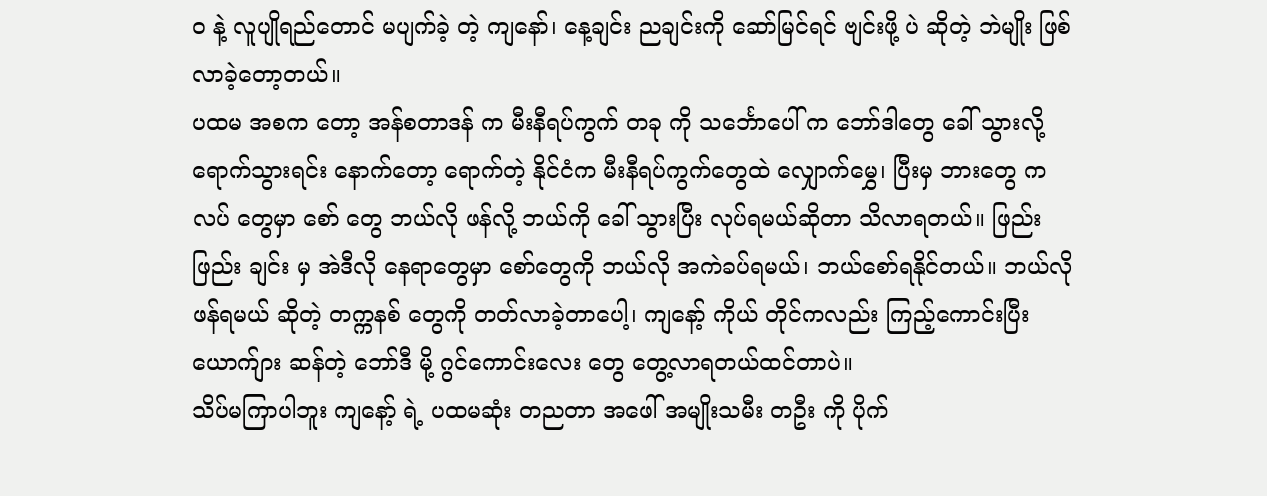ဝ နဲ့ လူပျိုရည်တောင် မပျက်ခဲ့ တဲ့ ကျနော်၊ နေ့ချင်း ညချင်းကို ဆော်မြင်ရင် ဗျင်းဖို့ ပဲ ဆိုတဲ့ ဘဲမျိုး ဖြစ်လာခဲ့တော့တယ်။
ပထမ အစက တော့ အန်စတာဒန် က မီးနီရပ်ကွက် တခု ကို သင်္ဘောပေါ် က ဘော်ဒါတွေ ခေါ် သွားလို့ ရောက်သွားရင်း နောက်တော့ ရောက်တဲ့ နိုင်ငံက မီးနီရပ်ကွက်တွေထဲ လျှောက်မွှေ၊ ပြီးမှ ဘားတွေ ကလပ် တွေမှာ စော် တွေ ဘယ်လို ဖန်လို့ ဘယ်ကို ခေါ် သွားပြီး လုပ်ရမယ်ဆိုတာ သိလာရတယ်။ ဖြည်းဖြည်း ချင်း မှ အဲဒီလို နေရာတွေမှာ စော်တွေကို ဘယ်လို အကဲခပ်ရမယ်၊ ဘယ်စော်ရနိုင်တယ်။ ဘယ်လို ဖန်ရမယ် ဆိုတဲ့ တက္ကနစ် တွေကို တတ်လာခဲ့တာပေါ့၊ ကျနော့် ကိုယ် တိုင်ကလည်း ကြည့်ကောင်းပြီး ယောက်ျား ဆန်တဲ့ ဘော်ဒီ မို့ ဂွင်ကောင်းလေး တွေ တွေ့လာရတယ်ထင်တာပဲ။
သိပ်မကြာပါဘူး ကျနော့် ရဲ့ ပထမဆုံး တညတာ အဖေါ် အမျိုးသမီး တဦး ကို ပိုက်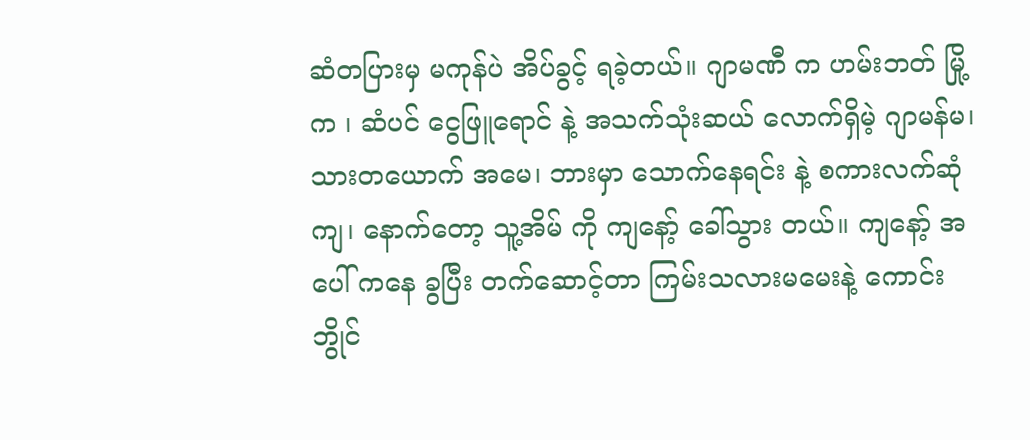ဆံတပြားမှ မကုန်ပဲ အိပ်ခွင့် ရခဲ့တယ်။ ဂျာမဏီ က ဟမ်းဘတ် မြို့က ၊ ဆံပင် ငွေဖြူရောင် နဲ့ အသက်သုံးဆယ် လောက်ရှိမဲ့ ဂျာမန်မ၊ သားတယောက် အမေ၊ ဘားမှာ သောက်နေရင်း နဲ့ စကားလက်ဆုံကျ၊ နောက်တော့ သူ့အိမ် ကို ကျနော့် ခေါ်သွား တယ်။ ကျနော့် အပေါ် ကနေ ခွပြီး တက်ဆောင့်တာ ကြမ်းသလားမမေးနဲ့ ကောင်းဘွိုင်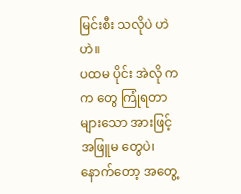မြင်းစီး သလိုပဲ ဟဲဟဲ။
ပထမ ပိုင်း အဲလို ကက တွေ ကြုံရတာ များသော အားဖြင့် အဖြူမ တွေပဲ၊ နောက်တော့ အတွေ့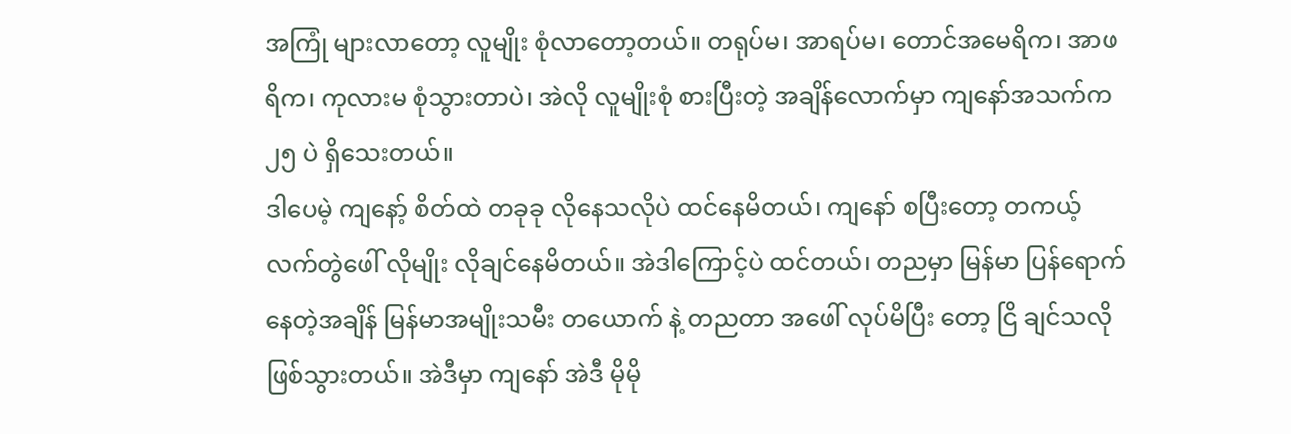အကြုံ များလာတော့ လူမျိုး စုံလာတော့တယ်။ တရုပ်မ၊ အာရပ်မ၊ တောင်အမေရိက၊ အာဖရိက၊ ကုလားမ စုံသွားတာပဲ၊ အဲလို လူမျိုးစုံ စားပြီးတဲ့ အချိန်လောက်မှာ ကျနော်အသက်က ၂၅ ပဲ ရှိသေးတယ်။
ဒါပေမဲ့ ကျနော့် စိတ်ထဲ တခုခု လိုနေသလိုပဲ ထင်နေမိတယ်၊ ကျနော် စပြီးတော့ တကယ့် လက်တွဲဖေါ် လိုမျိုး လိုချင်နေမိတယ်။ အဲဒါကြောင့်ပဲ ထင်တယ်၊ တညမှာ မြန်မာ ပြန်ရောက်နေတဲ့အချိန် မြန်မာအမျိုးသမီး တယောက် နဲ့ တညတာ အဖေါ် လုပ်မိပြီး တော့ ငြိ ချင်သလို ဖြစ်သွားတယ်။ အဲဒီမှာ ကျနော် အဲဒီ မိုမို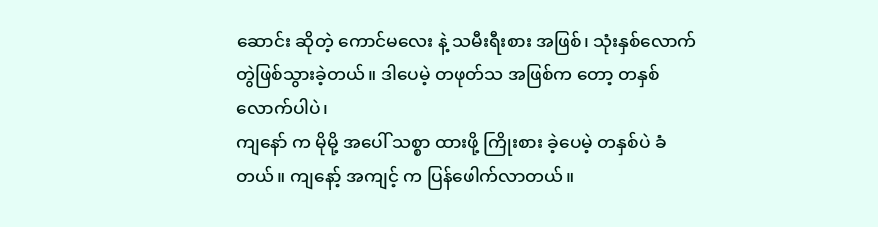ဆောင်း ဆိုတဲ့ ကောင်မလေး နဲ့ သမီးရီးစား အဖြစ်၊ သုံးနှစ်လောက် တွဲဖြစ်သွားခဲ့တယ်။ ဒါပေမဲ့ တဖုတ်သ အဖြစ်က တော့ တနှစ်လောက်ပါပဲ၊
ကျနော် က မိုမို့ အပေါ် သစ္စာ ထားဖို့ ကြိုးစား ခဲ့ပေမဲ့ တနှစ်ပဲ ခံတယ်။ ကျနော့် အကျင့် က ပြန်ဖေါက်လာတယ်။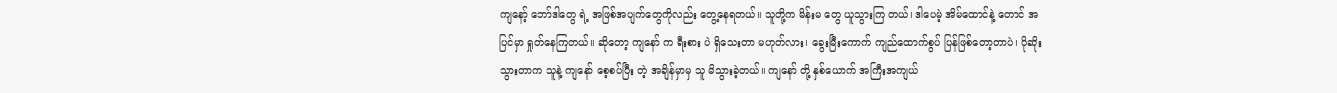ကျနော့် ဘော်ဒါတွေ ရဲ့ အဖြစ်အပျက်တွေကိုလည်း တွေ့နေရတယ်။ သူတို့က မိန်းမ တွေ ယူသွားကြ တယ်၊ ဒါပေမဲ့ အိမ်ထောင်နဲ့ တောင် အပြင်မှာ ရှုတ်နေကြတယ်။ ဆိုတော့ ကျနော် က ရီးစား ပဲ ရှိသေးတာ မဟုတ်လား၊ ခွေးမြီးကောက် ကျည်ထောက်စွပ် ပြန်ဖြစ်တော့တာပဲ၊ ပိုဆိုးသွားတာက သူနဲ့ ကျနော် စေ့စပ်ပြီး တဲ့ အချိန်မှာမှ သူ မိသွားခဲ့တယ်။ ကျနော် တို့ နှစ်ယောက် အကြီးအကျယ်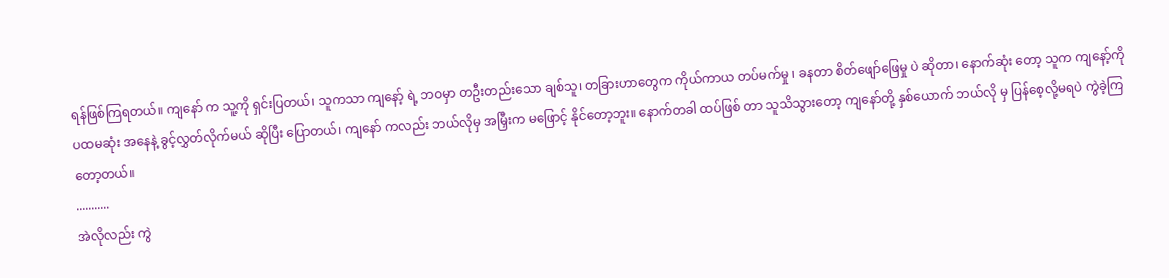ရန်ဖြစ်ကြရတယ်။ ကျနော် က သူ့ကို ရှင်းပြတယ်၊ သူကသာ ကျနော့် ရဲ့ ဘဝမှာ တဦးတည်းသော ချစ်သူ၊ တခြားဟာတွေက ကိုယ်ကာယ တပ်မက်မှု ၊ ခနတာ စိတ်ဖျော်ဖြေမှု ပဲ ဆိုတာ၊ နောက်ဆုံး တော့ သူက ကျနော့်ကို ပထမဆုံး အနေနဲ့ ခွင့်လွှတ်လိုက်မယ် ဆိုပြီး ပြောတယ်၊ ကျနော် ကလည်း ဘယ်လိုမှ အမြှီးက မဖြောင့် နိုင်တော့ဘူး။ နောက်တခါ ထပ်ဖြစ် တာ သူသိသွားတော့ ကျနော်တို့ နှစ်ယောက် ဘယ်လို မှ ပြန်စေ့လို့မရပဲ ကွဲခဲ့ကြတော့တယ်။
...........
အဲလိုလည်း ကွဲ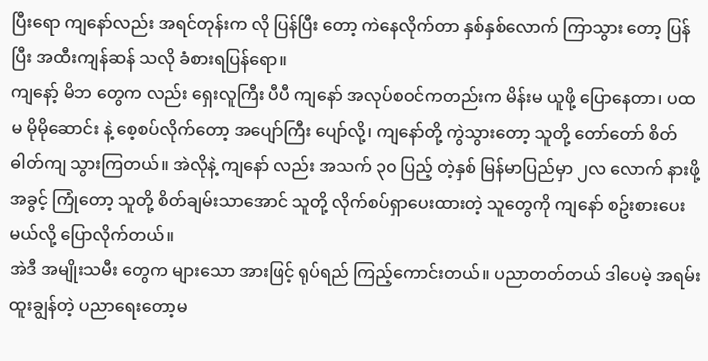ပြီးရော ကျနော်လည်း အရင်တုန်းက လို ပြန်ပြီး တော့ ကဲနေလိုက်တာ နှစ်နှစ်လောက် ကြာသွား တော့ ပြန်ပြီး အထီးကျန်ဆန် သလို ခံစားရပြန်ရော။
ကျနော့် မိဘ တွေက လည်း ရှေးလူကြီး ပီပီ ကျနော် အလုပ်စဝင်ကတည်းက မိန်းမ ယူဖို့ ပြောနေတာ၊ ပထမ မိုမိုဆောင်း နဲ့ စေ့စပ်လိုက်တော့ အပျော်ကြီး ပျော်လို့၊ ကျနော်တို့ ကွဲသွားတော့ သူတို့ တော်တော် စိတ်ဓါတ်ကျ သွားကြတယ်။ အဲလိုနဲ့ ကျနော် လည်း အသက် ၃၀ ပြည့် တဲ့နှစ် မြန်မာပြည်မှာ ၂လ လောက် နားဖို့ အခွင့် ကြုံတော့ သူတို့ စိတ်ချမ်းသာအောင် သူတို့ လိုက်စပ်ရှာပေးထားတဲ့ သူတွေကို ကျနော် စဥ်းစားပေးမယ်လို့ ပြောလိုက်တယ်။
အဲဒီ အမျိုးသမီး တွေက များသော အားဖြင့် ရုပ်ရည် ကြည့်ကောင်းတယ်။ ပညာတတ်တယ် ဒါပေမဲ့ အရမ်း ထူးချွန်တဲ့ ပညာရေးတော့မ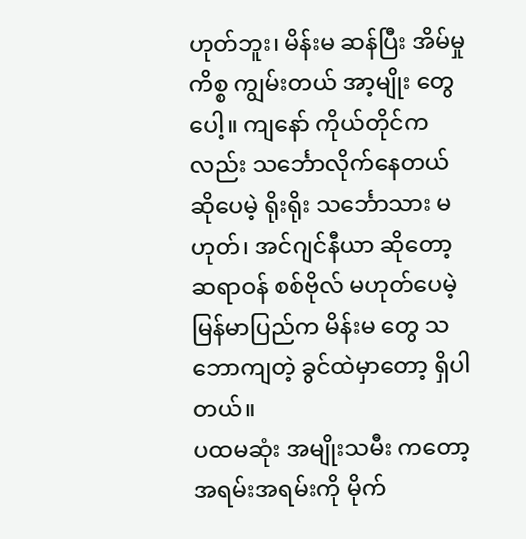ဟုတ်ဘူး၊ မိန်းမ ဆန်ပြီး အိမ်မှု ကိစ္စ ကျွမ်းတယ် အာ့မျိုး တွေပေါ့။ ကျနော် ကိုယ်တိုင်က လည်း သင်္ဘောလိုက်နေတယ် ဆိုပေမဲ့ ရိုးရိုး သင်္ဘောသား မဟုတ်၊ အင်ဂျင်နီယာ ဆိုတော့ ဆရာဝန် စစ်ဗိုလ် မဟုတ်ပေမဲ့ မြန်မာပြည်က မိန်းမ တွေ သဘောကျတဲ့ ခွင်ထဲမှာတော့ ရှိပါတယ်။
ပထမဆုံး အမျိုးသမီး ကတော့ အရမ်းအရမ်းကို မိုက်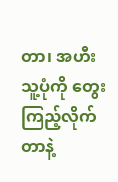တာ၊ အဟီး သူ့ပုံကို တွေးကြည့်လိုက်တာနဲ့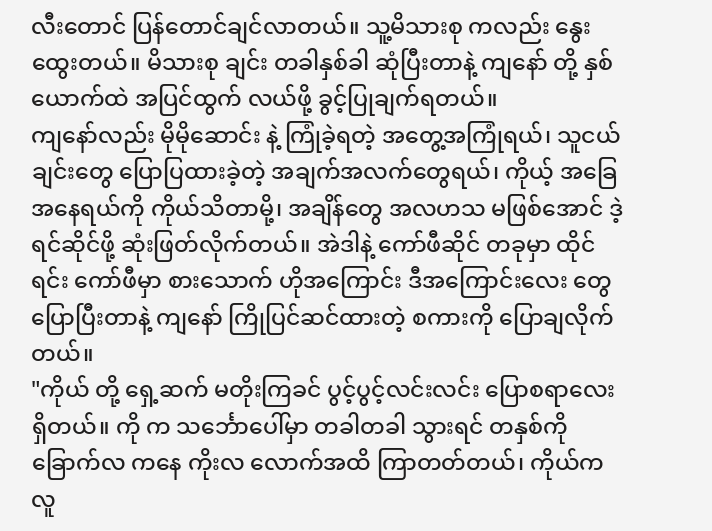လီးတောင် ပြန်တောင်ချင်လာတယ်။ သူ့မိသားစု ကလည်း နွေးထွေးတယ်။ မိသားစု ချင်း တခါနှစ်ခါ ဆုံပြီးတာနဲ့ ကျနော် တို့ နှစ်ယောက်ထဲ အပြင်ထွက် လယ်ဖို့ ခွင့်ပြုချက်ရတယ်။
ကျနော်လည်း မိုမိုဆောင်း နဲ့ ကြုံခဲ့ရတဲ့ အတွေ့အကြုံရယ်၊ သူငယ်ချင်းတွေ ပြောပြထားခဲ့တဲ့ အချက်အလက်တွေရယ်၊ ကိုယ့် အခြေအနေရယ်ကို ကိုယ်သိတာမို့၊ အချိန်တွေ အလဟသ မဖြစ်အောင် ဒဲ့ ရင်ဆိုင်ဖို့ ဆုံးဖြတ်လိုက်တယ်။ အဲဒါနဲ့ ကော်ဖီဆိုင် တခုမှာ ထိုင်ရင်း ကော်ဖီမှာ စားသောက် ဟိုအကြောင်း ဒီအကြောင်းလေး တွေ ပြောပြီးတာနဲ့ ကျနော် ကြိုပြင်ဆင်ထားတဲ့ စကားကို ပြောချလိုက်တယ်။
"ကိုယ် တို့ ရှေ့ဆက် မတိုးကြခင် ပွင့်ပွင့်လင်းလင်း ပြောစရာလေး ရှိတယ်။ ကို က သင်္ဘောပေါ်မှာ တခါတခါ သွားရင် တနှစ်ကို ခြောက်လ ကနေ ကိုးလ လောက်အထိ ကြာတတ်တယ်၊ ကိုယ်က လူ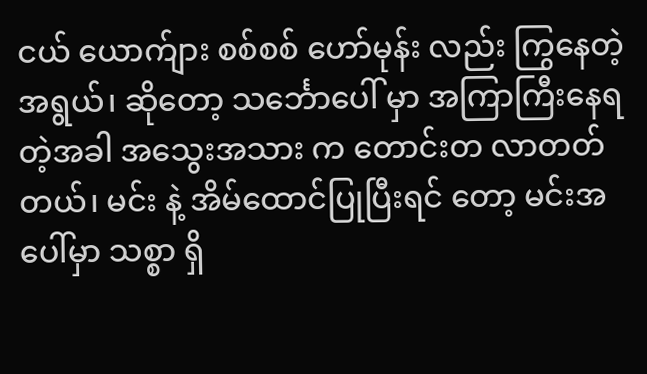ငယ် ယောက်ျား စစ်စစ် ဟော်မုန်း လည်း ကြွနေတဲ့ အရွယ်၊ ဆိုတော့ သင်္ဘောပေါ် မှာ အကြာကြီးနေရတဲ့အခါ အသွေးအသား က တောင်းတ လာတတ်တယ်၊ မင်း နဲ့ အိမ်ထောင်ပြုပြီးရင် တော့ မင်းအပေါ်မှာ သစ္စာ ရှိ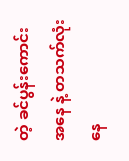တဲ့ ခင်ပွန်းကောင်း အနေ နဲ့ တသက်လုံး နေ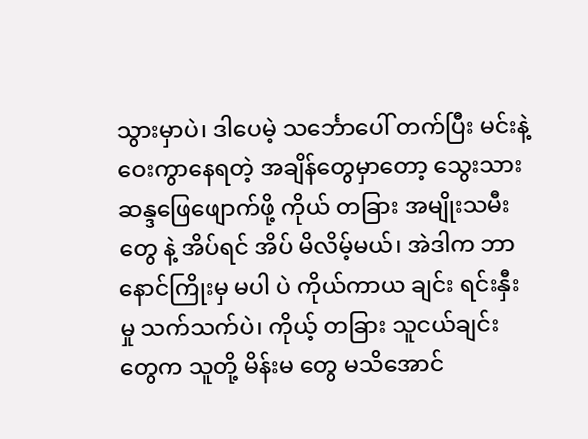သွားမှာပဲ၊ ဒါပေမဲ့ သင်္ဘောပေါ် တက်ပြီး မင်းနဲ့ ဝေးကွာနေရတဲ့ အချိန်တွေမှာတော့ သွေးသား ဆန္ဒဖြေဖျောက်ဖို့ ကိုယ် တခြား အမျိုးသမီး တွေ နဲ့ အိပ်ရင် အိပ် မိလိမ့်မယ်၊ အဲဒါက ဘာနောင်ကြိုးမှ မပါ ပဲ ကိုယ်ကာယ ချင်း ရင်းနှီး မှု သက်သက်ပဲ၊ ကိုယ့် တခြား သူငယ်ချင်းတွေက သူတို့ မိန်းမ တွေ မသိအောင်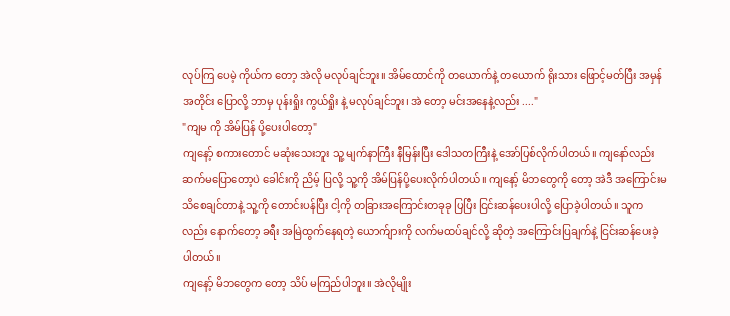လုပ်ကြ ပေမဲ့ ကိုယ်က တော့ အဲလို မလုပ်ချင်ဘူး။ အိမ်ထောင်ကို တယောက်နဲ့ တယောက် ရိုးသား ဖြောင့်မတ်ပြီး အမှန်အတိုင်း ပြောလို့ ဘာမှ ပုန်းရှိုး ကွယ်ရှိုး နဲ့ မလုပ်ချင်ဘူး၊ အဲ တော့ မင်းအနေနဲ့လည်း ...."
"ကျမ ကို အိမ်ပြန် ပို့ပေးပါတော့"
ကျနော့် စကားတောင် မဆုံးသေးဘူး သူ့ မျက်နာကြီး နီမြန်းပြီး ဒေါသတကြီးနဲ့ အော်ပြစ်လိုက်ပါတယ်။ ကျနော်လည်း ဆက်မပြောတော့ပဲ ခေါင်းကို ညိမ့် ပြလို့ သူ့ကို အိမ်ပြန်ပို့ပေးလိုက်ပါတယ်။ ကျနော့် မိဘတွေကို တော့ အဲဒီ အကြောင်းမသိစေချင်တာနဲ့ သူ့ကို တောင်းပန်ပြီး ငါ့ကို တခြားအကြောင်းတခုခု ပြပြီး ငြင်းဆန်ပေးပါလို့ ပြောခဲ့ပါတယ်။ သူက လည်း နောက်တော့ ခရီး အမြဲထွက်နေရတဲ့ ယောက်ျားကို လက်မထပ်ချင်လို့ ဆိုတဲ့ အကြောင်းပြချက်နဲ့ ငြင်းဆန်ပေးခဲ့ပါတယ်။
ကျနော့် မိဘတွေက တော့ သိပ် မကြည်ပါဘူး။ အဲလိုမျိုး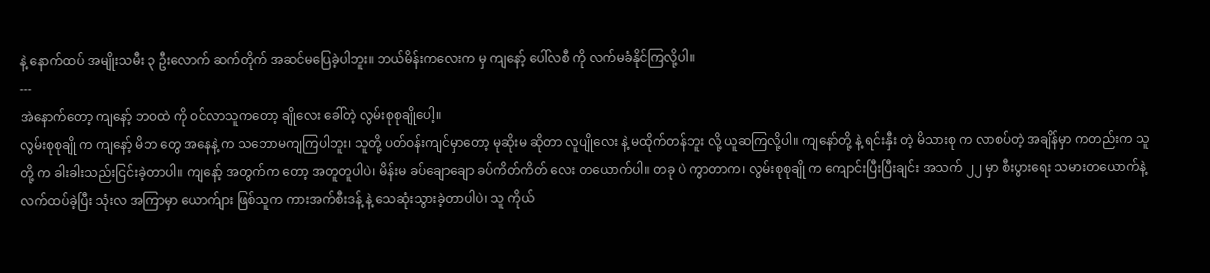နဲ့ နောက်ထပ် အမျိုးသမီး ၃ ဦးလောက် ဆက်တိုက် အဆင်မပြေခဲ့ပါဘူး။ ဘယ်မိန်းကလေးက မှ ကျနော့် ပေါ်လစီ ကို လက်မခံနိုင်ကြလို့ပါ။
---
အဲနောက်တော့ ကျနော့် ဘဝထဲ ကို ဝင်လာသူကတော့ ချိုလေး ခေါ်တဲ့ လွမ်းစုစုချိုပေါ့။
လွမ်းစုစုချို က ကျနော့် မိဘ တွေ အနေနဲ့ က သဘောမကျကြပါဘူး၊ သူတို့ ပတ်ဝန်းကျင်မှာတော့ မုဆိုးမ ဆိုတာ လူပျိုလေး နဲ့ မထိုက်တန်ဘူး လို့ ယူဆကြလို့ပါ။ ကျနော်တို့ နဲ့ ရင်းနှီး တဲ့ မိသားစု က လာစပ်တဲ့ အချိန်မှာ ကတည်းက သူတို့ က ခါးခါးသည်းငြင်းခဲ့တာပါ။ ကျနော့် အတွက်က တော့ အတူတူပါပဲ၊ မိန်းမ ခပ်ချောချော ခပ်ကိတ်ကိတ် လေး တယောက်ပါ။ တခု ပဲ ကွာတာက၊ လွမ်းစုစုချို က ကျောင်းပြီးပြီးချင်း အသက် ၂၂ မှာ စီးပွားရေး သမားတယောက်နဲ့ လက်ထပ်ခဲ့ပြီး သုံးလ အကြာမှာ ယောက်ျား ဖြစ်သူက ကားအက်စီးဒန့် နဲ့ သေဆုံးသွားခဲ့တာပါပဲ၊ သူ ကိုယ်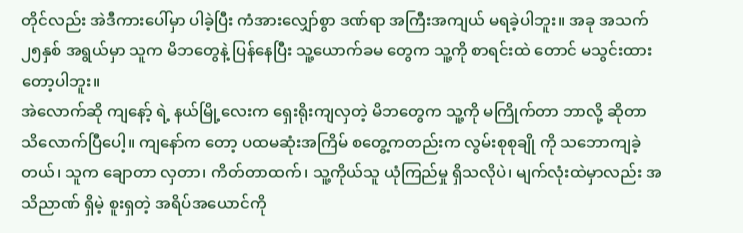တိုင်လည်း အဲဒီကားပေါ်မှာ ပါခဲ့ပြီး ကံအားလျှော်စွာ ဒဏ်ရာ အကြီးအကျယ် မရခဲ့ပါဘူး။ အခု အသက် ၂၅နှစ် အရွယ်မှာ သူက မိဘတွေနဲ့ ပြန်နေပြီး သူ့ယောက်ခမ တွေက သူ့ကို စာရင်းထဲ တောင် မသွင်းထားတော့ပါဘူး။
အဲလောက်ဆို ကျနော့် ရဲ့ နယ်မြို့လေးက ရှေးရိုးကျလှတဲ့ မိဘတွေက သူ့ကို မကြိုက်တာ ဘာလို့ ဆိုတာ သိလောက်ပြီပေါ့။ ကျနော်က တော့ ပထမဆုံးအကြိမ် စတွေ့ကတည်းက လွမ်းစုစုချို ကို သဘောကျခဲ့တယ်၊ သူက ချောတာ လှတာ၊ ကိတ်တာထက်၊ သူ့ကိုယ်သူ ယုံကြည်မှု ရှိသလိုပဲ၊ မျက်လုံးထဲမှာလည်း အသိညာဏ် ရှိမဲ့ စူးရှတဲ့ အရိပ်အယောင်ကို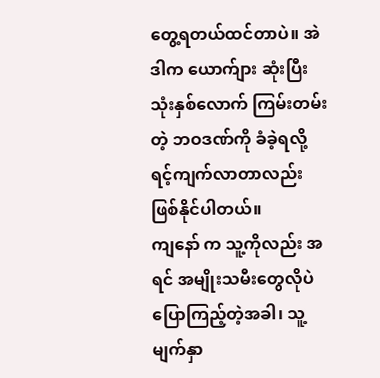တွေ့ရတယ်ထင်တာပဲ။ အဲဒါက ယောက်ျား ဆုံးပြီး သုံးနှစ်လောက် ကြမ်းတမ်းတဲ့ ဘဝဒဏ်ကို ခံခဲ့ရလို့ ရင့်ကျက်လာတာလည်း ဖြစ်နိုင်ပါတယ်။
ကျနော် က သူ့ကိုလည်း အရင် အမျိုးသမီးတွေလိုပဲ ပြောကြည့်တဲ့အခါ၊ သူ့မျက်နှာ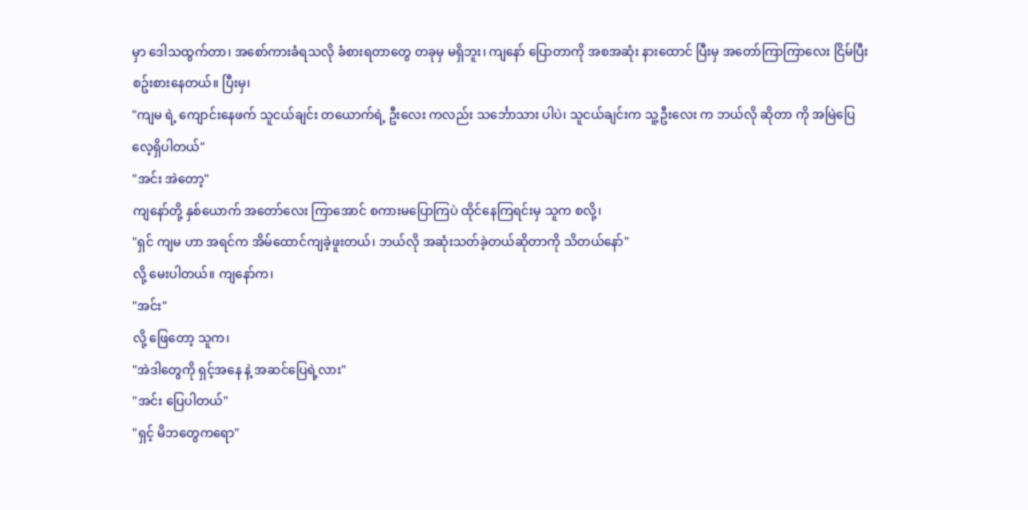မှာ ဒေါသထွက်တာ၊ အစော်ကားခံရသလို ခံစားရတာတွေ တခုမှ မရှိဘူး၊ ကျနော် ပြောတာကို အစအဆုံး နားထောင် ပြီးမှ အတော်ကြာကြာလေး ငြိမ်ပြီး စဥ်းစားနေတယ်။ ပြီးမှ၊
"ကျမ ရဲ့ ကျောင်းနေဖက် သူငယ်ချင်း တယောက်ရဲ့ ဦးလေး ကလည်း သင်္ဘောသား ပါပဲ၊ သူငယ်ချင်းက သူ့ဦးလေး က ဘယ်လို ဆိုတာ ကို အမြဲပြေလေ့ရှိပါတယ်"
"အင်း အဲတော့"
ကျနော်တို့ နှစ်ယောက် အတော်လေး ကြာအောင် စကားမပြောကြပဲ ထိုင်နေကြရင်းမှ သူက စလို့၊
"ရှင် ကျမ ဟာ အရင်က အိမ်ထောင်ကျခဲ့ဖူးတယ်၊ ဘယ်လို အဆုံးသတ်ခဲ့တယ်ဆိုတာကို သိတယ်နော်"
လို့ မေးပါတယ်။ ကျနော်က၊
"အင်း"
လို့ ဖြေတော့ သူက၊
"အဲဒါတွေကို ရှင့်အနေ နဲ့ အဆင်ပြေရဲ့လား"
"အင်း ပြေပါတယ်"
"ရှင့် မိဘတွေကရော"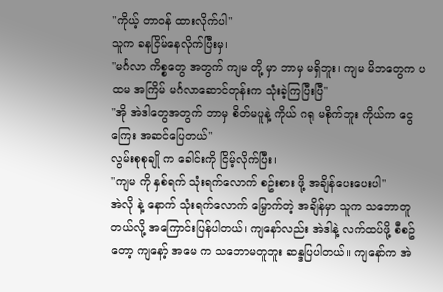"ကိုယ့် တာဝန် ထားလိုက်ပါ"
သူက ခနငြိမ်နေလိုက်ပြီးမှ၊
"မင်္ဂလာ ကိစ္စတွေ အတွက် ကျမ တို့ မှာ ဘာမှ မရှိဘူး၊ ကျမ မိဘတွေက ပထမ အကြိမ် မင်္ဂလာဆောင်တုန်းက သုံးခဲ့ကြပြီးပြီ"
"အို အဲဒါတွေအတွက် ဘာမှ စိတ်မပူနဲ့ ကိုယ် ဂရု မစိုက်ဘူး ကိုယ်က ငွေကြေး အဆင်ပြေတယ်"
လွမ်းစုစုချို က ခေါင်းကို ငြိမ့်လိုက်ပြီး၊
"ကျမ ကို နှစ်ရက် သုံးရက်လောက် စဥ်းစား ဖို့ အချိန်ပေးပေးပါ"
အဲလို နဲ့ နောက် သုံးရက်လောက် မြှောက်တဲ့ အချိန်မှာ သူက သဘောတူတယ်လို့ အကြောင်းပြန်ပါတယ်၊ ကျနော်လည်း အဲဒါနဲ့ လက်ထပ်ဖို့ စီစဥ်တော့ ကျနော့် အမေ က သဘောမတူဘူး ဆန္ဒပြပါတယ်။ ကျနော်က အဲ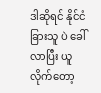ဒါဆိုရင် နိုင်ငံခြားသူ ပဲ ခေါ်လာပြီး ယူလိုက်တော့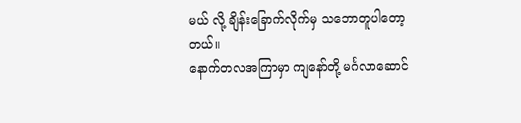မယ် လို့ ချိန်းခြောက်လိုက်မှ သဘောတူပါတော့တယ်။
နောက်တလအကြာမှာ ကျနော်တို့ မင်္ဂလာဆောင်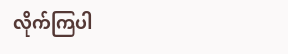လိုက်ကြပါ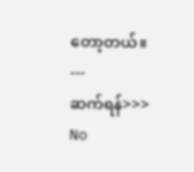တော့တယ်။
---
ဆက်ရန်>>>
No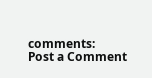comments:
Post a Comment